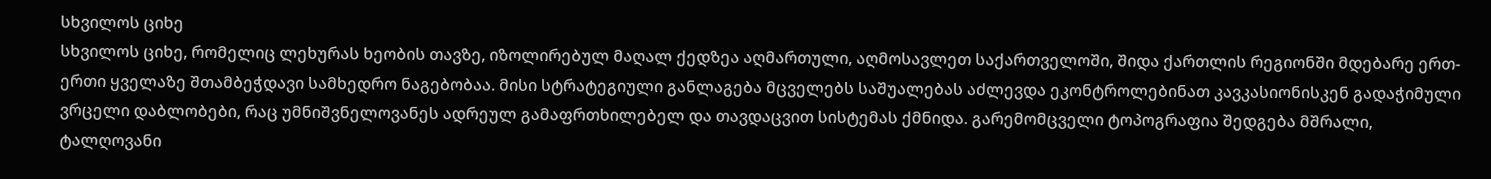სხვილოს ციხე
სხვილოს ციხე, რომელიც ლეხურას ხეობის თავზე, იზოლირებულ მაღალ ქედზეა აღმართული, აღმოსავლეთ საქართველოში, შიდა ქართლის რეგიონში მდებარე ერთ-ერთი ყველაზე შთამბეჭდავი სამხედრო ნაგებობაა. მისი სტრატეგიული განლაგება მცველებს საშუალებას აძლევდა ეკონტროლებინათ კავკასიონისკენ გადაჭიმული ვრცელი დაბლობები, რაც უმნიშვნელოვანეს ადრეულ გამაფრთხილებელ და თავდაცვით სისტემას ქმნიდა. გარემომცველი ტოპოგრაფია შედგება მშრალი, ტალღოვანი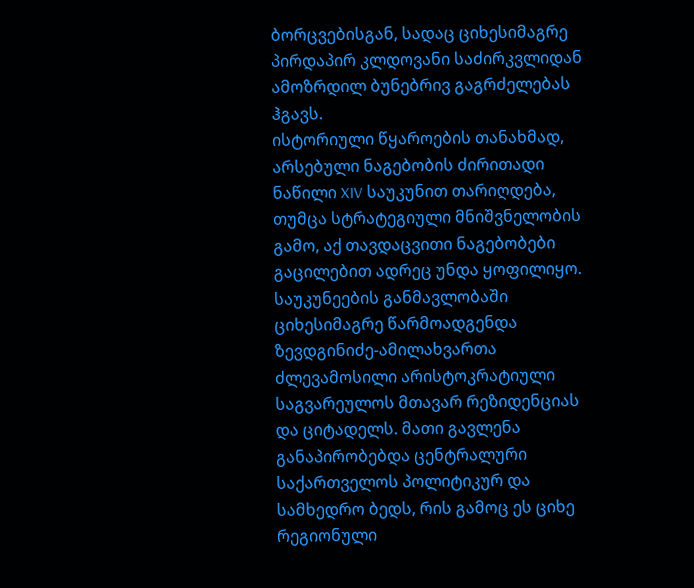ბორცვებისგან, სადაც ციხესიმაგრე პირდაპირ კლდოვანი საძირკვლიდან ამოზრდილ ბუნებრივ გაგრძელებას ჰგავს.
ისტორიული წყაროების თანახმად, არსებული ნაგებობის ძირითადი ნაწილი XIV საუკუნით თარიღდება, თუმცა სტრატეგიული მნიშვნელობის გამო, აქ თავდაცვითი ნაგებობები გაცილებით ადრეც უნდა ყოფილიყო. საუკუნეების განმავლობაში ციხესიმაგრე წარმოადგენდა ზევდგინიძე-ამილახვართა ძლევამოსილი არისტოკრატიული საგვარეულოს მთავარ რეზიდენციას და ციტადელს. მათი გავლენა განაპირობებდა ცენტრალური საქართველოს პოლიტიკურ და სამხედრო ბედს, რის გამოც ეს ციხე რეგიონული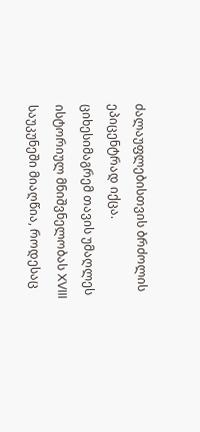ძალაუფლებისთვის ბრძოლის ეპიცენტრად იქცა.
ციხესიმაგრემ თავის უმაღლეს ისტორიულ მნიშვნელობას XVIII საუკუნეში მიაღწია, როდესაც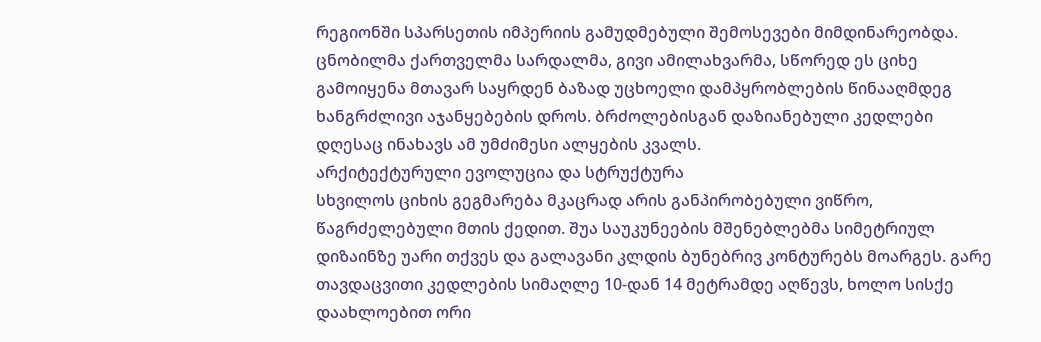რეგიონში სპარსეთის იმპერიის გამუდმებული შემოსევები მიმდინარეობდა. ცნობილმა ქართველმა სარდალმა, გივი ამილახვარმა, სწორედ ეს ციხე გამოიყენა მთავარ საყრდენ ბაზად უცხოელი დამპყრობლების წინააღმდეგ ხანგრძლივი აჯანყებების დროს. ბრძოლებისგან დაზიანებული კედლები დღესაც ინახავს ამ უმძიმესი ალყების კვალს.
არქიტექტურული ევოლუცია და სტრუქტურა
სხვილოს ციხის გეგმარება მკაცრად არის განპირობებული ვიწრო, წაგრძელებული მთის ქედით. შუა საუკუნეების მშენებლებმა სიმეტრიულ დიზაინზე უარი თქვეს და გალავანი კლდის ბუნებრივ კონტურებს მოარგეს. გარე თავდაცვითი კედლების სიმაღლე 10-დან 14 მეტრამდე აღწევს, ხოლო სისქე დაახლოებით ორი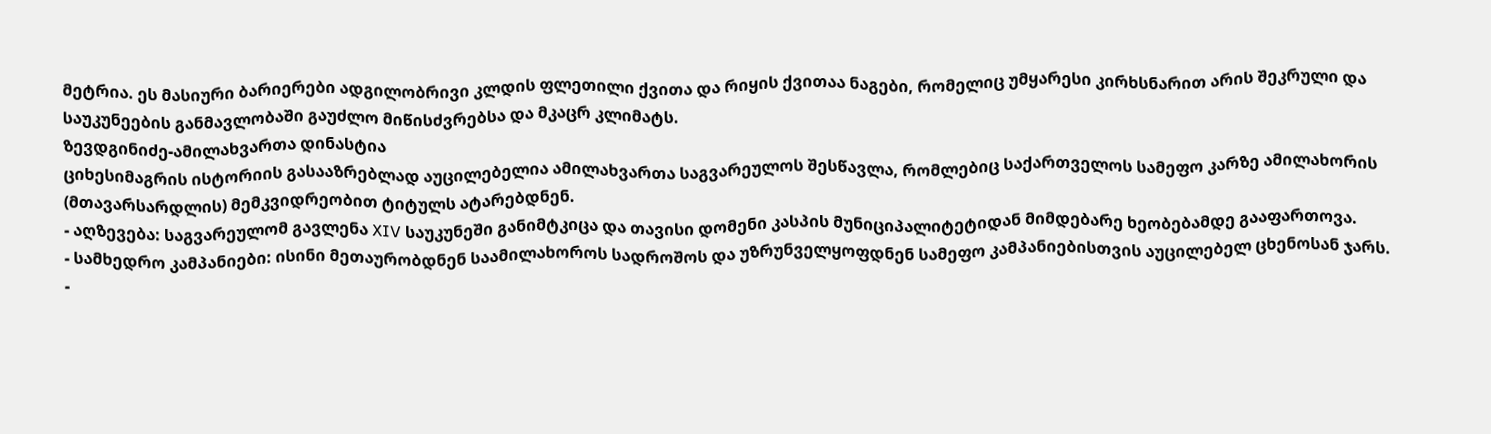მეტრია. ეს მასიური ბარიერები ადგილობრივი კლდის ფლეთილი ქვითა და რიყის ქვითაა ნაგები, რომელიც უმყარესი კირხსნარით არის შეკრული და საუკუნეების განმავლობაში გაუძლო მიწისძვრებსა და მკაცრ კლიმატს.
ზევდგინიძე-ამილახვართა დინასტია
ციხესიმაგრის ისტორიის გასააზრებლად აუცილებელია ამილახვართა საგვარეულოს შესწავლა, რომლებიც საქართველოს სამეფო კარზე ამილახორის (მთავარსარდლის) მემკვიდრეობით ტიტულს ატარებდნენ.
- აღზევება: საგვარეულომ გავლენა XIV საუკუნეში განიმტკიცა და თავისი დომენი კასპის მუნიციპალიტეტიდან მიმდებარე ხეობებამდე გააფართოვა.
- სამხედრო კამპანიები: ისინი მეთაურობდნენ საამილახოროს სადროშოს და უზრუნველყოფდნენ სამეფო კამპანიებისთვის აუცილებელ ცხენოსან ჯარს.
-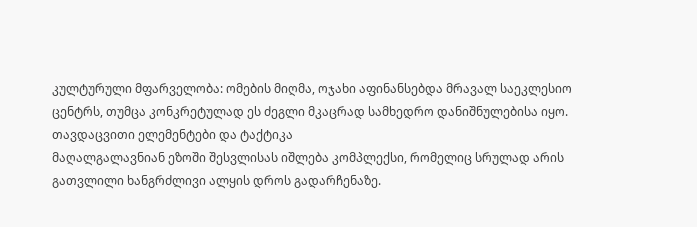კულტურული მფარველობა: ომების მიღმა, ოჯახი აფინანსებდა მრავალ საეკლესიო ცენტრს, თუმცა კონკრეტულად ეს ძეგლი მკაცრად სამხედრო დანიშნულებისა იყო.
თავდაცვითი ელემენტები და ტაქტიკა
მაღალგალავნიან ეზოში შესვლისას იშლება კომპლექსი, რომელიც სრულად არის გათვლილი ხანგრძლივი ალყის დროს გადარჩენაზე.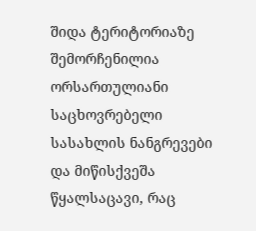შიდა ტერიტორიაზე შემორჩენილია ორსართულიანი საცხოვრებელი სასახლის ნანგრევები და მიწისქვეშა წყალსაცავი, რაც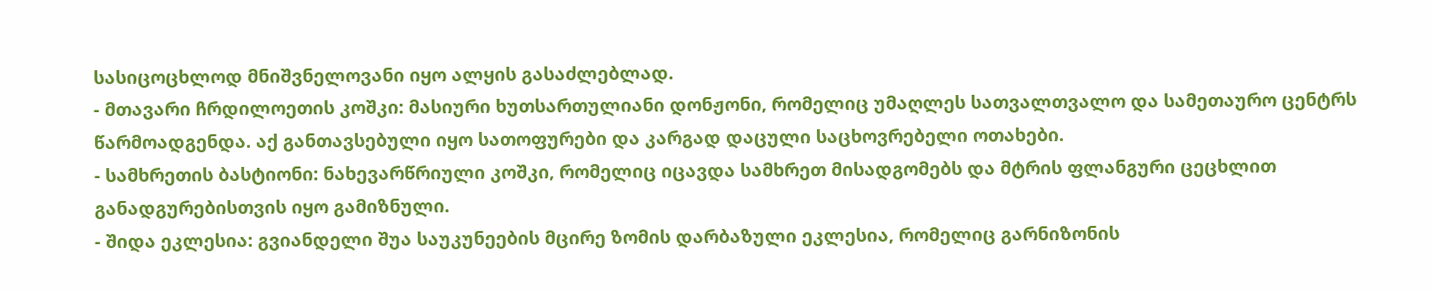სასიცოცხლოდ მნიშვნელოვანი იყო ალყის გასაძლებლად.
- მთავარი ჩრდილოეთის კოშკი: მასიური ხუთსართულიანი დონჟონი, რომელიც უმაღლეს სათვალთვალო და სამეთაურო ცენტრს წარმოადგენდა. აქ განთავსებული იყო სათოფურები და კარგად დაცული საცხოვრებელი ოთახები.
- სამხრეთის ბასტიონი: ნახევარწრიული კოშკი, რომელიც იცავდა სამხრეთ მისადგომებს და მტრის ფლანგური ცეცხლით განადგურებისთვის იყო გამიზნული.
- შიდა ეკლესია: გვიანდელი შუა საუკუნეების მცირე ზომის დარბაზული ეკლესია, რომელიც გარნიზონის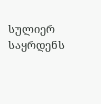სულიერ საყრდენს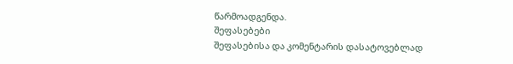წარმოადგენდა.
შეფასებები
შეფასებისა და კომენტარის დასატოვებლად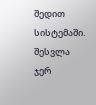შედით სისტემაში. შესვლა
ჯერ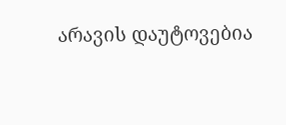არავის დაუტოვებია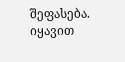შეფასება. იყავით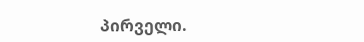პირველი.